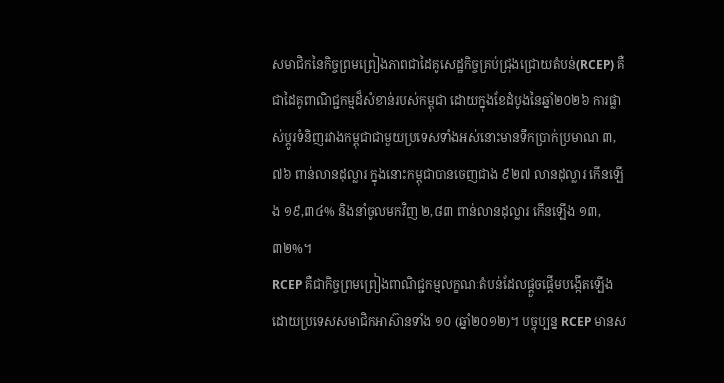សមាជិកនៃកិច្ចព្រមព្រៀងភាពជាដៃគូសេដ្ឋកិច្ចគ្រប់ជ្រុងជ្រោយតំបន់(RCEP) គឺជាដៃគូពាណិជ្ជកម្មដ៏សំខាន់របស់កម្ពុជា ដោយក្នុងខែដំបូងនៃឆ្នាំ២០២៦ ការផ្លាស់ប្តូរទំនិញរវាងកម្ពុជាជាមួយប្រទេសទាំងអស់នោះមានទឹកប្រាក់ប្រមាណ ៣,៧៦ ពាន់លានដុល្លារ ក្នុងនោះកម្ពុជាបានចេញជាង ៩២៧ លានដុល្លារ កើនឡើង ១៩,៣៤% និងនាំចូលមកវិញ ២,៨៣ ពាន់លានដុល្លារ កើនឡើង ១៣,៣២%។
RCEP គឺជាកិច្ចព្រមព្រៀងពាណិជ្ជកម្មលក្ខណៈតំបន់ដែលផ្តួចផ្តើមបង្កើតឡើងដោយប្រទេសសមាជិកអាស៊ានទាំង ១០ (ឆ្នាំ២០១២)។ បច្ចុប្បន្ន RCEP មានស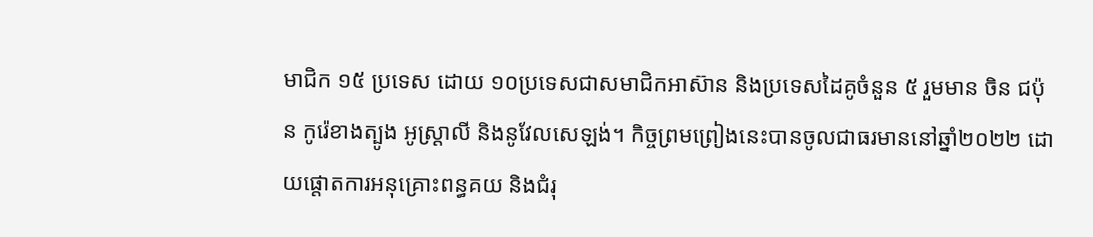មាជិក ១៥ ប្រទេស ដោយ ១០ប្រទេសជាសមាជិកអាស៊ាន និងប្រទេសដៃគូចំនួន ៥ រួមមាន ចិន ជប៉ុន កូរ៉េខាងត្បូង អូស្ត្រាលី និងនូវែលសេឡង់។ កិច្ចព្រមព្រៀងនេះបានចូលជាធរមាននៅឆ្នាំ២០២២ ដោយផ្តោតការអនុគ្រោះពន្ធគយ និងជំរុ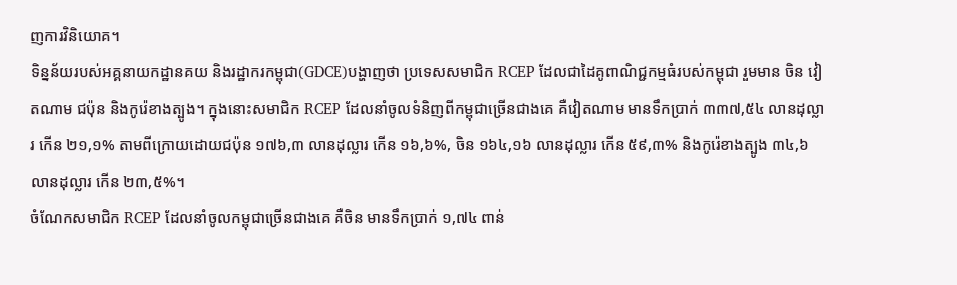ញការវិនិយោគ។
ទិន្នន័យរបស់អគ្គនាយកដ្ឋានគយ និងរដ្ឋាករកម្ពុជា(GDCE)បង្ហាញថា ប្រទេសសមាជិក RCEP ដែលជាដៃគូពាណិជ្ជកម្មធំរបស់កម្ពុជា រួមមាន ចិន វៀតណាម ជប៉ុន និងកូរ៉េខាងត្បូង។ ក្នុងនោះសមាជិក RCEP ដែលនាំចូលទំនិញពីកម្ពុជាច្រើនជាងគេ គឺវៀតណាម មានទឹកប្រាក់ ៣៣៧,៥៤ លានដុល្លារ កើន ២១,១% តាមពីក្រោយដោយជប៉ុន ១៧៦,៣ លានដុល្លារ កើន ១៦,៦%, ចិន ១៦៤,១៦ លានដុល្លារ កើន ៥៩,៣% និងកូរ៉េខាងត្បូង ៣៤,៦ លានដុល្លារ កើន ២៣,៥%។
ចំណែកសមាជិក RCEP ដែលនាំចូលកម្ពុជាច្រើនជាងគេ គឺចិន មានទឹកប្រាក់ ១,៧៤ ពាន់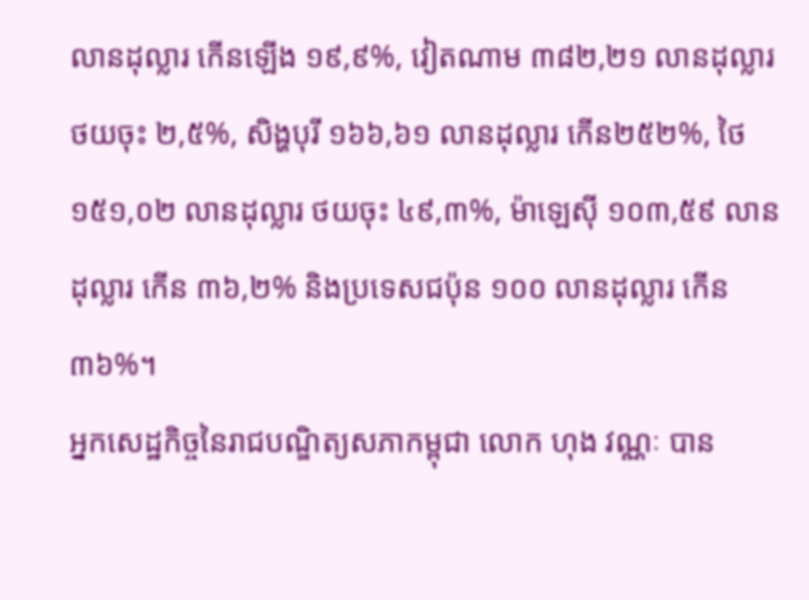លានដុល្លារ កើនឡើង ១៩,៩%, វៀតណាម ៣៨២,២១ លានដុល្លារ ថយចុះ ២,៥%, សិង្ហបុរី ១៦៦,៦១ លានដុល្លារ កើន២៥២%, ថៃ ១៥១,០២ លានដុល្លារ ថយចុះ ៤៩,៣%, ម៉ាឡេស៊ី ១០៣,៥៩ លានដុល្លារ កើន ៣៦,២% និងប្រទេសជប៉ុន ១០០ លានដុល្លារ កើន ៣៦%។
អ្នកសេដ្ឋកិច្ចនៃរាជបណ្ឌិត្យសភាកម្ពុជា លោក ហុង វណ្ណៈ បាន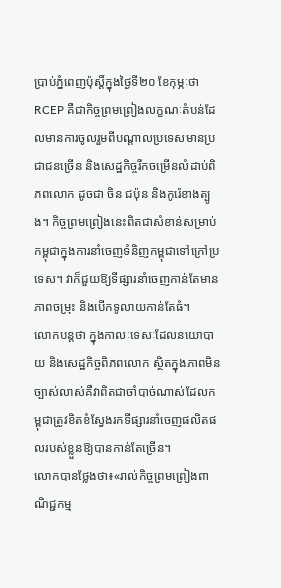ប្រាប់ភ្នំពេញប៉ុស្តិ៍ក្នុងថ្ងៃទី២០ ខែកុម្ភៈថា RCEP គឺជាកិច្ចព្រមព្រៀងលក្ខណៈតំបន់ដែលមានការចូលរួមពីបណ្តាលប្រទេសមានប្រជាជនច្រើន និងសេដ្ឋកិច្ចរីកចម្រើនលំដាប់ពិភពលោក ដូចជា ចិន ជប៉ុន និងកូរ៉េខាងត្បូង។ កិច្ចព្រមព្រៀងនេះពិតជាសំខាន់សម្រាប់កម្ពុជាក្នុងការនាំចេញទំនិញកម្ពុជាទៅក្រៅប្រទេស។ វាក៏ជួយឱ្យទីផ្សារនាំចេញកាន់តែមានភាពចម្រុះ និងបើកទូលាយកាន់តែធំ។
លោកបន្តថា ក្នុងកាលៈទេសៈដែលនយោបាយ និងសេដ្ឋកិច្ចពិភពលោក ស្ថិតក្នុងភាពមិនច្បាស់លាស់គឺវាពិតជាចាំបាច់ណាស់ដែលកម្ពុជាត្រូវខិតខំស្វែងរកទីផ្សារនាំចេញផលិតផលរបស់ខ្លួនឱ្យបានកាន់តែច្រើន។
លោកបានថ្លែងថា៖«រាល់កិច្ចព្រមព្រៀងពាណិជ្ជកម្ម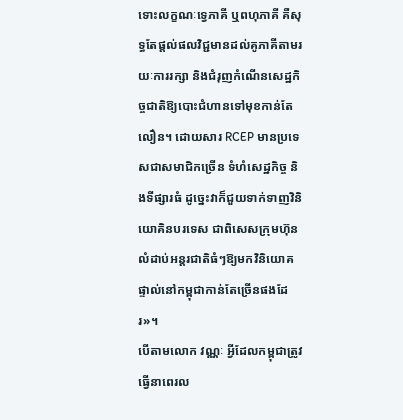ទោះលក្ខណៈទ្វេភាគី ឬពហុភាគី គឺសុទ្ធតែផ្តល់ផលវិជ្ជមានដល់គូភាគីតាមរយៈការរក្សា និងជំរុញកំណើនសេដ្ឋកិច្ចជាតិឱ្យបោះជំហានទៅមុខកាន់តែលឿន។ ដោយសារ RCEP មានប្រទេសជាសមាជិកច្រើន ទំហំសេដ្ឋកិច្ច និងទីផ្សារធំ ដូច្នេះវាក៏ជួយទាក់ទាញវិនិយោគិនបរទេស ជាពិសេសក្រុមហ៊ុនលំដាប់អន្តរជាតិធំៗឱ្យមកវិនិយោគផ្ទាល់នៅកម្ពុជាកាន់តែច្រើនផងដែរ»។
បើតាមលោក វណ្ណៈ អ្វីដែលកម្ពុជាត្រូវធ្វើនាពេរល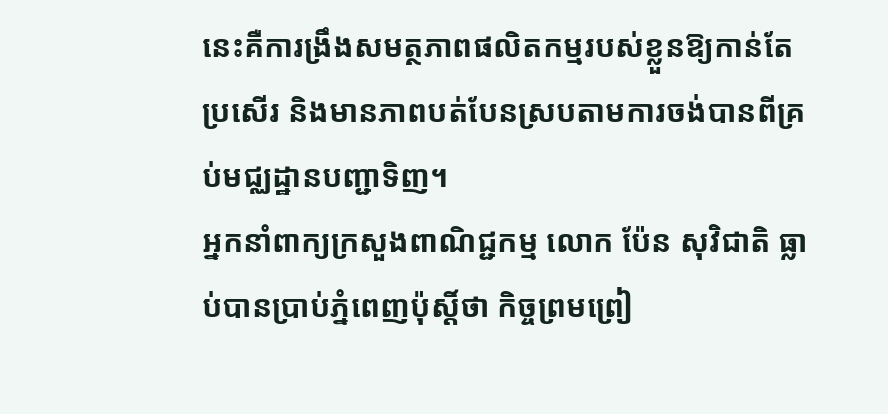នេះគឺការង្រឹងសមត្ថភាពផលិតកម្មរបស់ខ្លួនឱ្យកាន់តែប្រសើរ និងមានភាពបត់បែនស្របតាមការចង់បានពីគ្រប់មជ្ឈដ្ឋានបញ្ជាទិញ។
អ្នកនាំពាក្យក្រសួងពាណិជ្ជកម្ម លោក ប៉ែន សុវិជាតិ ធ្លាប់បានប្រាប់ភ្នំពេញប៉ុស្តិ៍ថា កិច្ចព្រមព្រៀ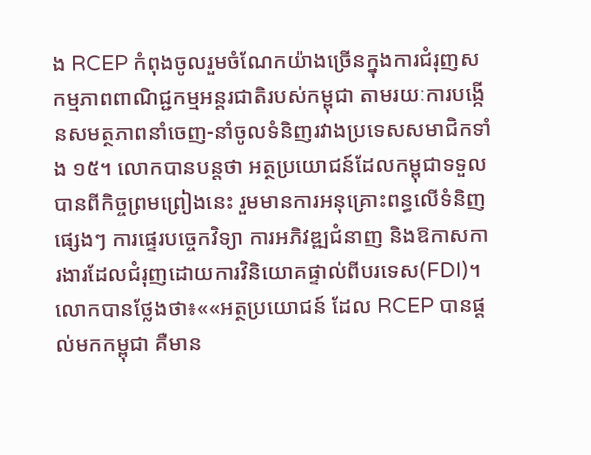ង RCEP កំពុងចូលរួមចំណែកយ៉ាងច្រើនក្នុងការជំរុញសកម្មភាពពាណិជ្ជកម្មអន្តរជាតិរបស់កម្ពុជា តាមរយៈការបង្កើនសមត្ថភាពនាំចេញ-នាំចូលទំនិញរវាងប្រទេសសមាជិកទាំង ១៥។ លោកបានបន្តថា អត្ថប្រយោជន៍ដែលកម្ពុជាទទួលបានពីកិច្ចព្រមព្រៀងនេះ រួមមានការអនុគ្រោះពន្ធលើទំនិញផ្សេងៗ ការផ្ទេរបច្ចេកវិទ្យា ការអភិវឌ្ឍជំនាញ និងឱកាសការងារដែលជំរុញដោយការវិនិយោគផ្ទាល់ពីបរទេស(FDI)។
លោកបានថ្លែងថា៖««អត្ថប្រយោជន៍ ដែល RCEP បានផ្ដល់មកកម្ពុជា គឺមាន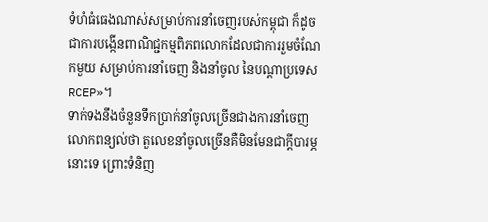ទំហំធំធេងណាស់សម្រាប់ការនាំចេញរបស់កម្ពុជា ក៏ដូចជាការបង្កើនពាណិជ្ជកម្មពិភពលោកដែលជាការរួមចំណែកមួយ សម្រាប់ការនាំចេញ និងនាំចូល នៃបណ្ដាប្រទេស RCEP»។
ទាក់ទងនឹងចំនួនទឹកប្រាក់នាំចូលច្រើនជាងការនាំចេញ លោកពន្យល់ថា តួលេខនាំចូលច្រើនគឺមិនមែនជាក្តីបារម្ភនោះទេ ព្រោះទំនិញ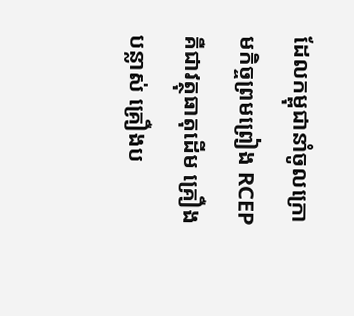ដែលកម្ពុជានាំចូលក្រោមកិច្ចព្រមព្រៀង RCEP គឺជាវត្ថុធាតុដើម គ្រឿងបន្លាស់ គ្រឿងប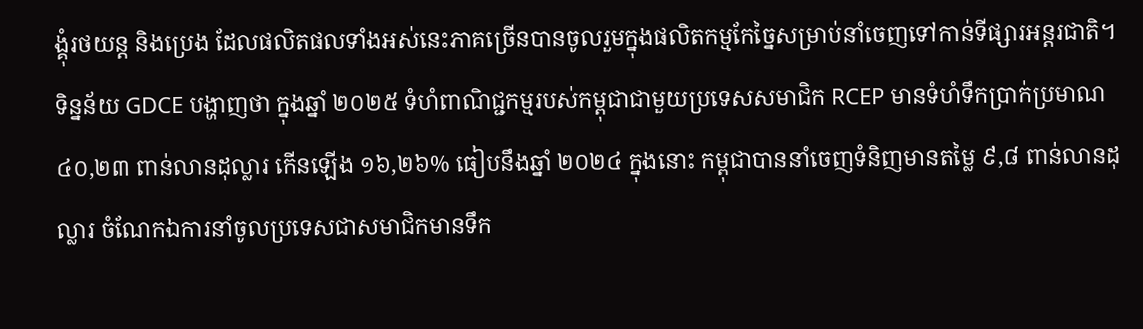ង្គុំរថយន្ដ និងប្រេង ដែលផលិតផលទាំងអស់នេះភាគច្រើនបានចូលរួមក្នុងផលិតកម្មកែច្នៃសម្រាប់នាំចេញទៅកាន់ទីផ្សារអន្តរជាតិ។
ទិន្នន័យ GDCE បង្ហាញថា ក្នុងឆ្នាំ ២០២៥ ទំហំពាណិជ្ជកម្មរបស់កម្ពុជាជាមួយប្រទេសសមាជិក RCEP មានទំហំទឹកប្រាក់ប្រមាណ ៤០,២៣ ពាន់លានដុល្លារ កើនឡើង ១៦,២៦% ធៀបនឹងឆ្នាំ ២០២៤ ក្នុងនោះ កម្ពុជាបាននាំចេញទំនិញមានតម្លៃ ៩,៨ ពាន់លានដុល្លារ ចំណែកឯការនាំចូលប្រទេសជាសមាជិកមានទឹក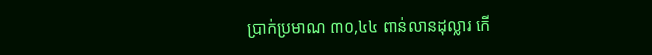ប្រាក់ប្រមាណ ៣០,៤៤ ពាន់លានដុល្លារ កើ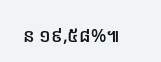ន ១៩,៥៨%៕